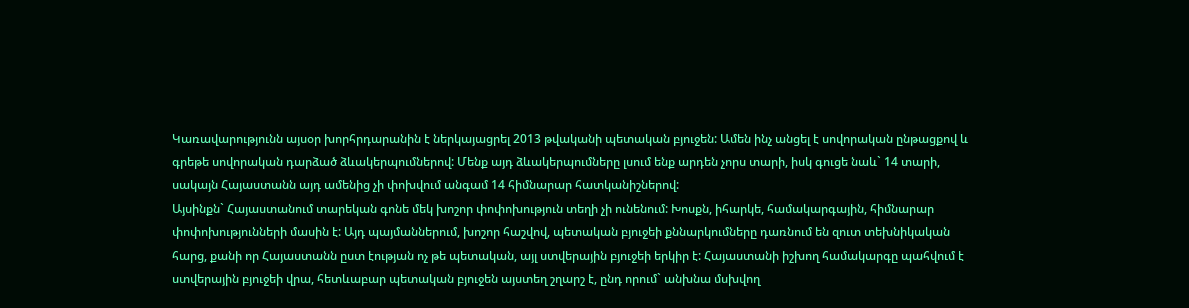Կառավարությունն այսօր խորհրդարանին է ներկայացրել 2013 թվականի պետական բյուջեն: Ամեն ինչ անցել է սովորական ընթացքով և գրեթե սովորական դարձած ձևակերպումներով: Մենք այդ ձևակերպումները լսում ենք արդեն չորս տարի, իսկ գուցե նաև` 14 տարի, սակայն Հայաստանն այդ ամենից չի փոխվում անգամ 14 հիմնարար հատկանիշներով:
Այսինքն` Հայաստանում տարեկան գոնե մեկ խոշոր փոփոխություն տեղի չի ունենում: Խոսքն, իհարկե, համակարգային, հիմնարար փոփոխությունների մասին է: Այդ պայմաններում, խոշոր հաշվով, պետական բյուջեի քննարկումները դառնում են զուտ տեխնիկական հարց, քանի որ Հայաստանն ըստ էության ոչ թե պետական, այլ ստվերային բյուջեի երկիր է: Հայաստանի իշխող համակարգը պահվում է ստվերային բյուջեի վրա, հետևաբար պետական բյուջեն այստեղ շղարշ է, ընդ որում` անխնա մսխվող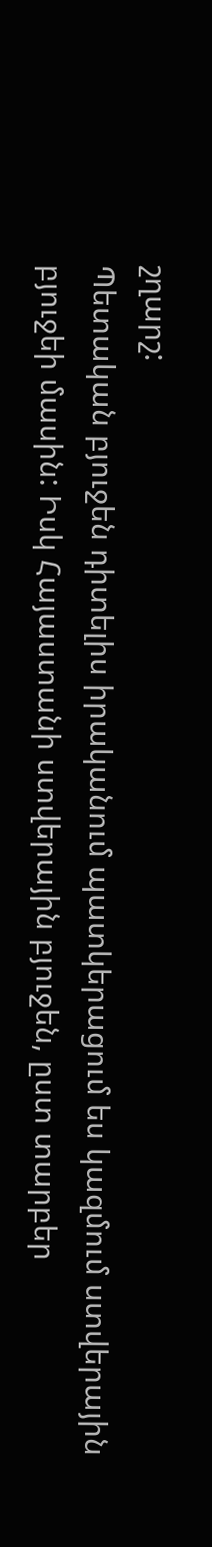շղարշ:
Պետական բյուջեն դիտելիս իրականում պատկերացում ես կազմում ստվերային բյուջեի մասին: Իսկ Հայաստանի ստվերային բյուջեն, ըստ տարբեր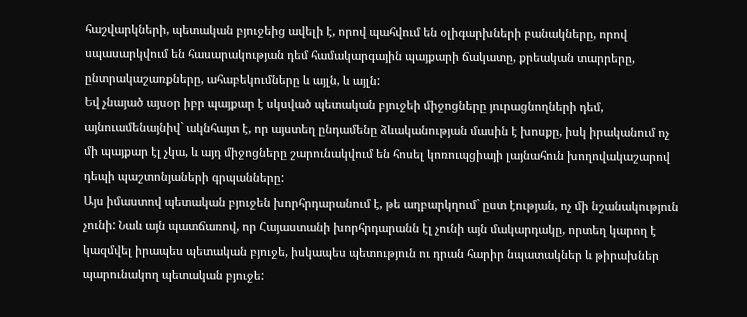հաշվարկների, պետական բյուջեից ավելի է, որով պահվում են օլիգարխների բանակները, որով սպասարկվում են հասարակության դեմ համակարգային պայքարի ճակատը, քրեական տարրերը, ընտրակաշառքները, ահաբեկումները և այլն, և այլն:
Եվ չնայած այսօր իբր պայքար է սկսված պետական բյուջեի միջոցները յուրացնողների դեմ, այնուամենայնիվ` ակնհայտ է, որ այստեղ ընդամենը ձևականության մասին է խոսքը, իսկ իրականում ոչ մի պայքար էլ չկա, և այդ միջոցները շարունակվում են հոսել կոռուպցիայի լայնահուն խողովակաշարով դեպի պաշտոնյաների գրպանները:
Այս իմաստով պետական բյուջեն խորհրդարանում է, թե աղբարկղում` ըստ էության, ոչ մի նշանակություն չունի: Նաև այն պատճառով, որ Հայաստանի խորհրդարանն էլ չունի այն մակարդակը, որտեղ կարող է կազմվել իրապես պետական բյուջե, իսկապես պետություն ու դրան հարիր նպատակներ և թիրախներ պարունակող պետական բյուջե: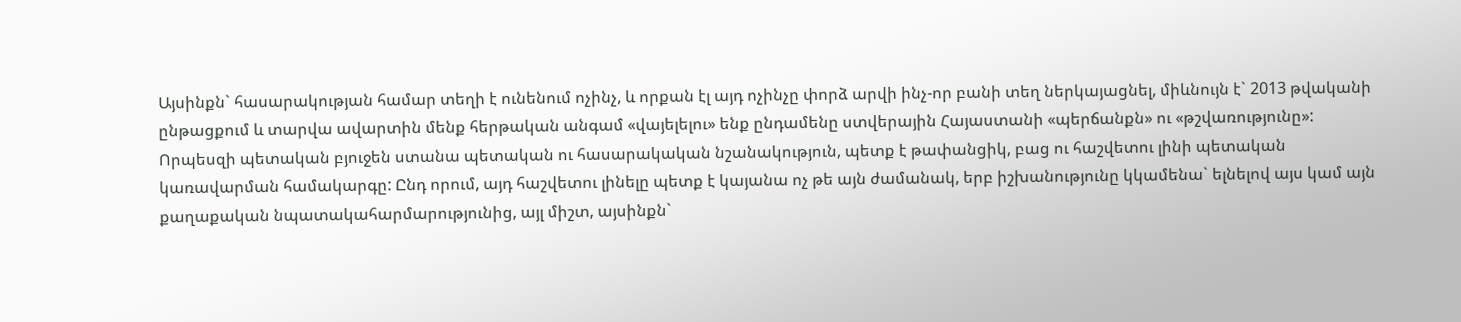Այսինքն` հասարակության համար տեղի է ունենում ոչինչ, և որքան էլ այդ ոչինչը փորձ արվի ինչ-որ բանի տեղ ներկայացնել, միևնույն է` 2013 թվականի ընթացքում և տարվա ավարտին մենք հերթական անգամ «վայելելու» ենք ընդամենը ստվերային Հայաստանի «պերճանքն» ու «թշվառությունը»:
Որպեսզի պետական բյուջեն ստանա պետական ու հասարակական նշանակություն, պետք է թափանցիկ, բաց ու հաշվետու լինի պետական կառավարման համակարգը: Ընդ որում, այդ հաշվետու լինելը պետք է կայանա ոչ թե այն ժամանակ, երբ իշխանությունը կկամենա` ելնելով այս կամ այն քաղաքական նպատակահարմարությունից, այլ միշտ, այսինքն`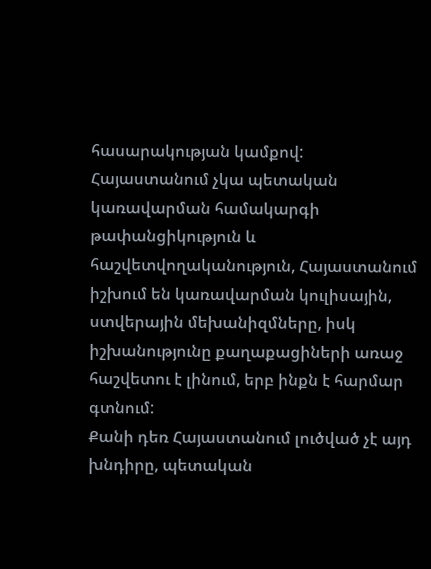հասարակության կամքով:
Հայաստանում չկա պետական կառավարման համակարգի թափանցիկություն և հաշվետվողականություն, Հայաստանում իշխում են կառավարման կուլիսային, ստվերային մեխանիզմները, իսկ իշխանությունը քաղաքացիների առաջ հաշվետու է լինում, երբ ինքն է հարմար գտնում:
Քանի դեռ Հայաստանում լուծված չէ այդ խնդիրը, պետական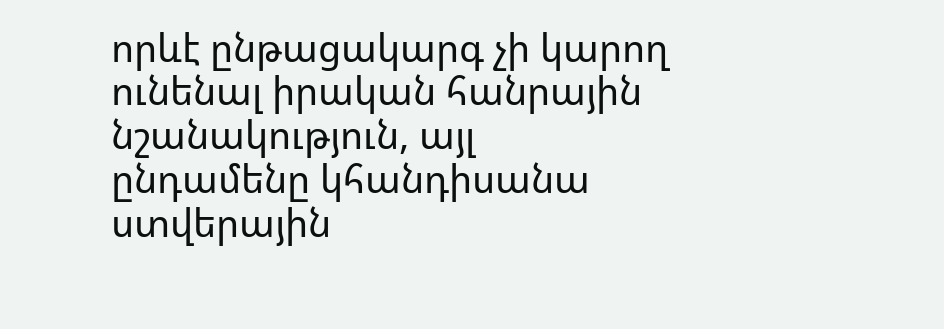որևէ ընթացակարգ չի կարող ունենալ իրական հանրային նշանակություն, այլ ընդամենը կհանդիսանա ստվերային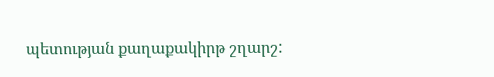պետության քաղաքակիրթ շղարշ: